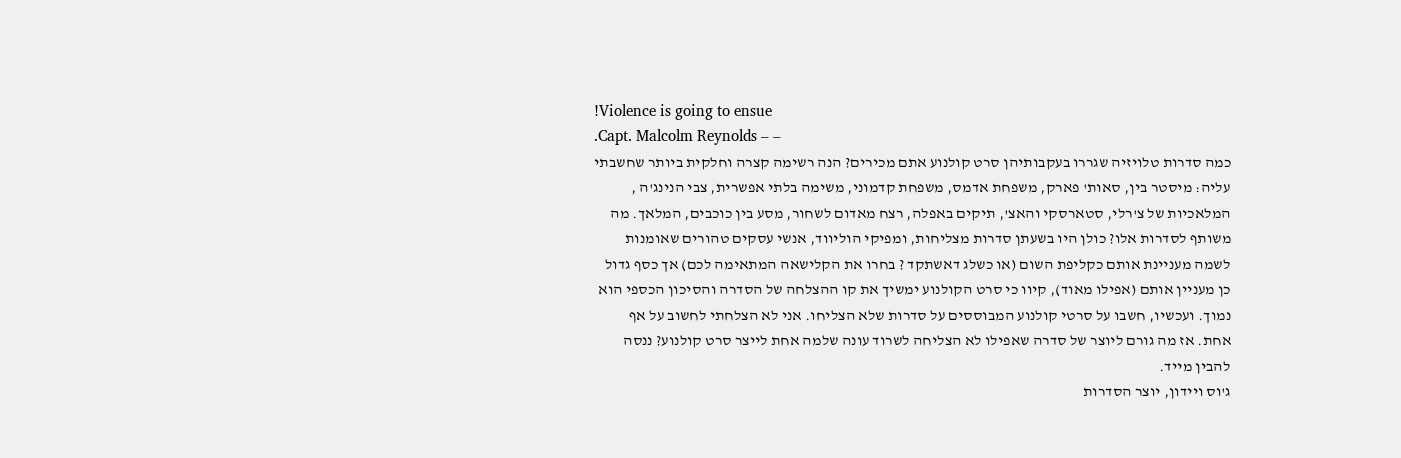!Violence is going to ensue
.Capt. Malcolm Reynolds – –
כמה סדרות טלויזיה שגררו בעקבותיהן סרט קולנוע אתם מכירים? הנה רשימה קצרה וחלקית ביותר שחשבתי עליה: מיסטר בין, סאות' פארק, משפחת אדמס, משפחת קדמוני, משימה בלתי אפשרית, צבי הנינג'ה , המלאכיות של צ'רלי, סטארסקי והאצ', תיקים באפלה, רצח מאדום לשחור, מסע בין כוכבים, המלאך. מה משותף לסדרות אלו? כולן היו בשעתן סדרות מצליחות, ומפיקי הוליווד, אנשי עסקים טהורים שאומנות לשמה מעניינת אותם כקליפת השום (או כשלג דאשתקד ? בחרו את הקלישאה המתאימה לכם) אך כסף גדול כן מעניין אותם (אפילו מאוד), קיוו כי סרט הקולנוע ימשיך את קו ההצלחה של הסדרה והסיכון הכספי הוא נמוך. ועכשיו, חשבו על סרטי קולנוע המבוססים על סדרות שלא הצליחו. אני לא הצלחתי לחשוב על אף אחת. אז מה גורם ליוצר של סדרה שאפילו לא הצליחה לשרוד עונה שלמה אחת לייצר סרט קולנוע? ננסה להבין מייד.
ג'וס ויידון, יוצר הסדרות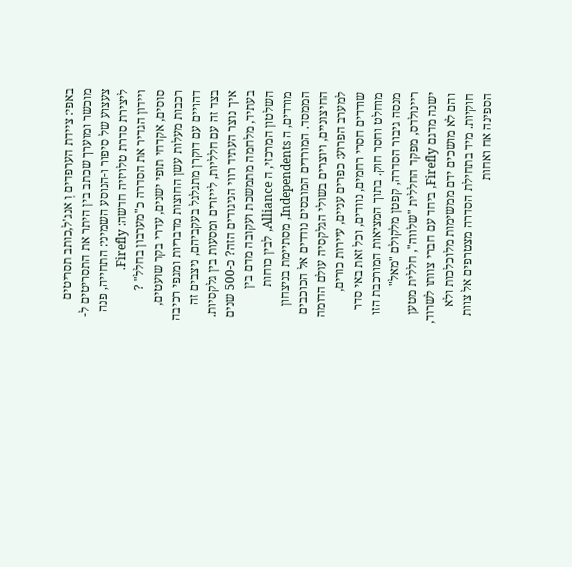באפי: ציידת הערפדים וְ אנג'ל,כותב תסריטים מוכשר ומוערך שכתב בין היתר את התסריטים ל-צעצוע של סיפור ו-הנוסע השמיני: התחייה, פנה ליצירת סדרת טלויזיה חדשה: Firefly.
ויידון הגדיר את הסדרה כ"מערבון בחלל" ? סוסים, אקדחי תופי ישנים, עדרי בקר שועטים, רכבות מעלות עשן החוצות מדבריות ומגפי רכיבה דהויים עם דוקרן מתגלגל בעקביהם, ניצבים זה בצד זה עם חלליות, לייזרים ומסעות בין גלקסיות. איך נוצר העתיד רווי הניגודים הזה? כ-500 שנים בעתיד, מלחמה מתמשכת ועקובה מדם בין השלטון המרכזי, ה Alliance, לבין כוחות מורדים, ה Independents, מסתיימת בניצחון הממסד. המורדים המובסים נודדים אל הכוכבים החיצוניים, ויוצרים בשולי הגלקסיה עולם הדומה למערב הפרוע: כפרים עניים, עיירות כורים, שודדים חסרי רחמים, נוודים, וכל זאת באי סדר מוחלט וחסר חוק. בתוך המציאות המורכבת הזו מנסה גיבור הסדרה, קפטן מלקולם "מאל" ריינולדס, מפקד החללית "שלווה", חללית מטען ישנה מדגם Firefly, ביחד עם חברי צוותו לשרוד, והם לא מושכים ידם ממשימות מלוכלכות ולא חוקיות. מיד בתחילת הסדרה מצטרפים אל צוות הספינה אח ואחות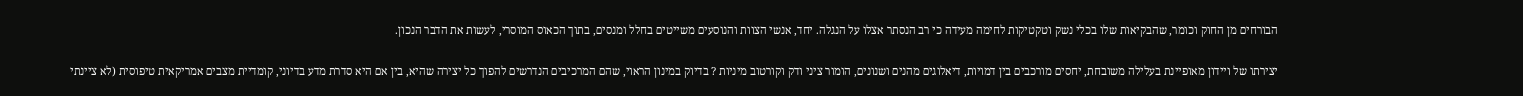הבורחים מן החוק וכומר, שהבקיאות שלו בכלי נשק וטקטיקות לחימה מעידה כי רב הנסתר אצלו על הנגלה. יחד, אנשי הצוות והנוסעים משייטים בחלל ומנסים, בתוך הכאוס המוסרי, לעשות את הדבר הנכון.

יצירתו של ויידון מאופיינת בעלילה משובחת, יחסים מורכבים בין דמויות, דיאלוגים מהנים ושנונים, הומור ציני ודק וקורטוב מיניות ? בדיוק במינון הראוי, שהם המרכיבים הנדרשים להפוך כל יצירה שהיא, בין אם היא סדרת מדע בדיוני, קומדיית מצבים אמריקאית טיפוסית (לא ציינתי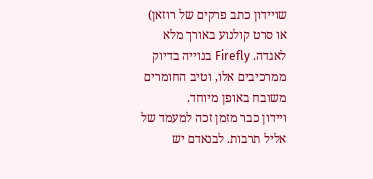שויידון כתב פרקים של רוזאן) או סרט קולנוע באורך מלא לאגדה. Firefly בנוייה בדיוק ממרכיבים אלו, וטיב החומרים משובח באופן מיוחד.
ויידון כבר מזמן זכה למעמד של אליל תרבות. לבנאדם יש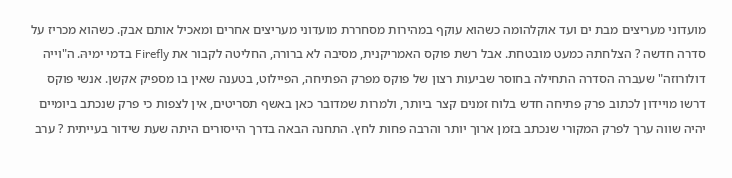מועדוני מעריצים מבת ים ועד אוקלהומה כשהוא עוקף במהירות מסחררת מועדוני מעריצים אחרים ומאכיל אותם אבק. כשהוא מכריז על סדרה חדשה ? הצלחתהּ כמעט מובטחת. אבל רשת פוקס האמריקנית, מסיבה לא ברורה, החליטה לקבור את Firefly בדמי ימיהּ. ה"וייה דולורוזה" שעברה הסדרה התחילה בחוסר שביעות רצון של פוקס מפרק הפתיחה, הפיילוט, בטענה שאין בו מספיק אקשן. אנשי פוקס דרשו מויידון לכתוב פרק פתיחה חדש בלוח זמנים קצר ביותר, ולמרות שמדובר כאן באשף תסריטים, אין לצפות כי פרק שנכתב ביומיים יהיה שווה ערך לפרק המקורי שנכתב בזמן ארוך יותר והרבה פחות לחץ. התחנה הבאה בדרך הייסורים היתה שעת שידור בעייתית ? ערב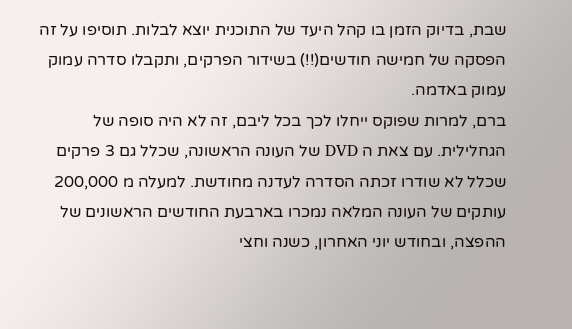שבת, בדיוק הזמן בו קהל היעד של התוכנית יוצא לבלות. תוסיפו על זה הפסקה של חמישה חודשים(!!) בשידור הפרקים, ותקבלו סדרה עמוק עמוק באדמה.
ברם, למרות שפוקס ייחלו לכך בכל ליבם, זה לא היה סופה של הגחלילית. עם צאת ה DVD של העונה הראשונה, שכלל גם 3 פרקים שכלל לא שודרו זכתה הסדרה לעדנה מחודשת. למעלה מ 200,000 עותקים של העונה המלאה נמכרו בארבעת החודשים הראשונים של ההפצה, ובחודש יוני האחרון, כשנה וחצי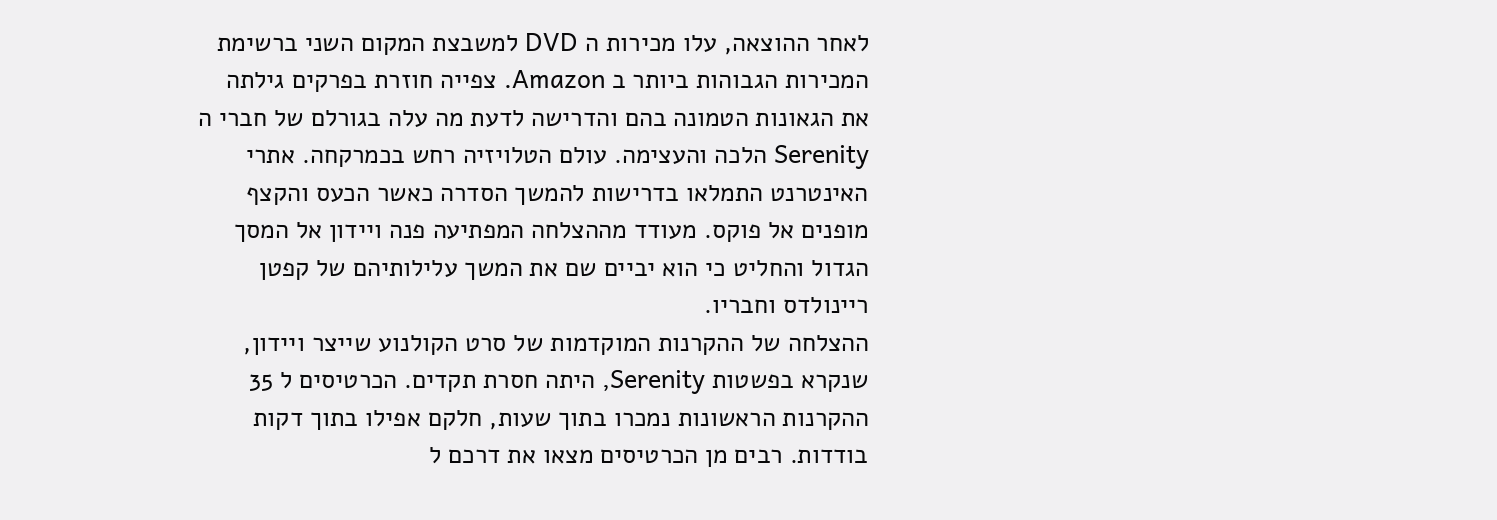לאחר ההוצאה, עלו מכירות ה DVD למשבצת המקום השני ברשימת המכירות הגבוהות ביותר ב Amazon. צפייה חוזרת בפרקים גילתה את הגאונות הטמונה בהם והדרישה לדעת מה עלה בגורלם של חברי ה Serenity הלכה והעצימה. עולם הטלויזיה רחש בכמרקחה. אתרי האינטרנט התמלאו בדרישות להמשך הסדרה כאשר הכעס והקצף מופנים אל פוקס. מעודד מההצלחה המפתיעה פנה ויידון אל המסך הגדול והחליט כי הוא יביים שם את המשך עלילותיהם של קפטן ריינולדס וחבריו.
ההצלחה של ההקרנות המוקדמות של סרט הקולנוע שייצר ויידון, שנקרא בפשטות Serenity, היתה חסרת תקדים. הכרטיסים ל 35 ההקרנות הראשונות נמכרו בתוך שעות, חלקם אפילו בתוך דקות בודדות. רבים מן הכרטיסים מצאו את דרכם ל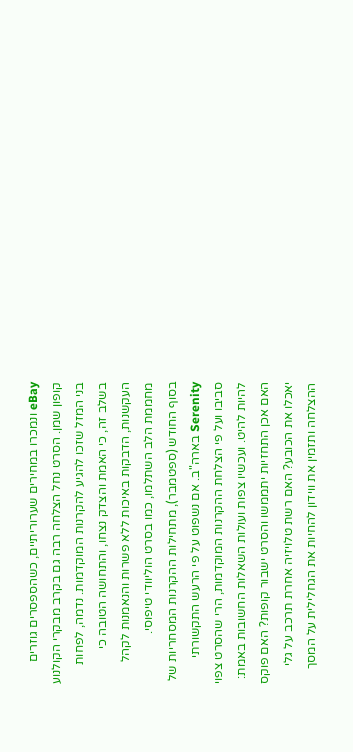eBay ונמכרו במחירים שערוריתיים, כשהספסרים גוזרים קופון שמן. הסרט נחל הצלחה רבה גם בקרב מבקרי הקולנוע בני המזל שזכו להגיע להקרנות המוקדמות. נדמה, לפחות בשלב זה, כי האמת והצדק נצחו, והתחושה הטובה כי העקשנות, הדבקות באיכות ללא פשרות והנאמנות לקהל מחממת הלב השתלמו, כמו בסרט הוליוודי טיפוסי.
בסוף החודש (ספטמבר), מתחילות ההקרנות המסחריות של Serenity בארה"ב. אם נשפוט על פי הרעש התקשורתי סביבו ועל פי הצלחת ההקרנות המוקדמות, הרי שהסרט צפוי להיות להיט. ועכשיו צפות ועולות השאלות החשובות באמת: האם אכן התחזיות יתממשו והסרט ישבור קופות? האם פוקס יאכלו את הכובע? האם רשת טלויזיה אחרת תרכב על גלי ההצלחה ותזמין את ווידון להחיות את הגחלילית על המסך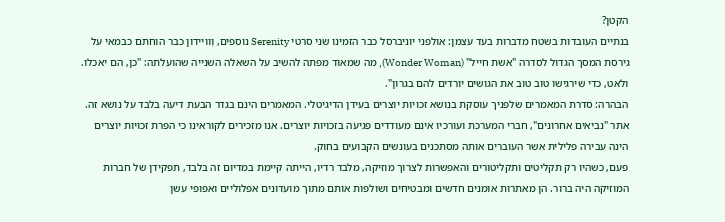הקטן?
בנתיים העובדות בשטח מדברות בעד עצמן: אולפני יוניברסל כבר הזמינו שני סרטי Serenity נוספים, וְוויידון כבר הוחתם כבמאי על גירסת המסך הגדול לסדרה "אשת חייל" (Wonder Woman), מה שמאוד מפתה להשיב על השאלה השנייה שהועלתה: "כן, הם יאכלו. ולאט, כדי שירגישו טוב טוב את הגושים יורדים להם בגרון".
הבהרה: סדרת המאמרים שלפניך עוסקת בנושא זכויות יוצרים בעידן הדיגיטלי. המאמרים הינם בגדר הבעת דיעה בלבד על נושא זה. אתר "נביאים אחרונים", חברי המערכת ועורכיו אינם מעודדים פגיעה בזכויות יוצרים. אנו מזכירים לקוראינו כי הפרת זכויות יוצרים הינה עבירה פלילית אשר העוברים אותה מסתכנים בעונשים הקבועים בחוק.
פעם, כשהיו רק תקליטים ותקליטורים והאפשרות לצרוך מוזיקה, מלבד רדיו, הייתה קיימת במדיום זה בלבד, תפקידן של חברות המוזיקה היה ברור. הן מאתרות אומנים חדשים ומבטיחים ושולפות אותם מתוך מועדונים אפלוליים ואפופי עשן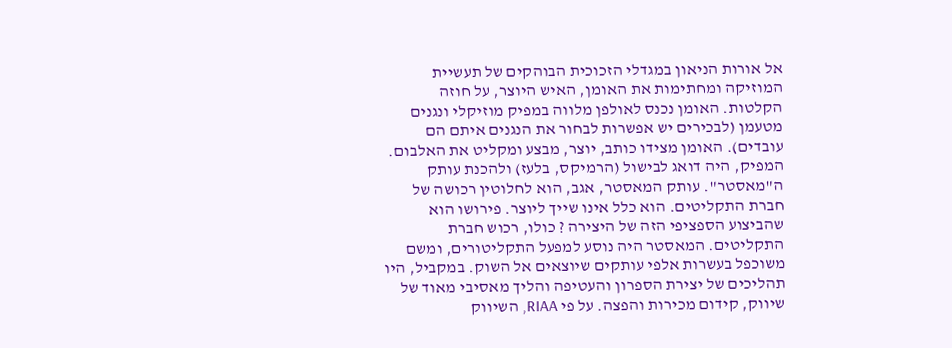אל אורות הניאון במגדלי הזכוכית הבוהקים של תעשיית המוזיקה ומחתימות את האומן, האיש היוצר, על חוזה הקלטות. האומן נכנס לאולפן מלווה במפיק מוזיקלי ונגנים מטעמן (לבכירים יש אפשרות לבחור את הנגנים איתם הם עובדים). האומן מצידו כותב, יוצר, מבצע ומקליט את האלבום. המפיק, היה דואג לבישול (הרמיקס, בלעז) ולהכנת עותק ה"מאסטר". עותק המאסטר, אגב, הוא לחלוטין רכושה של חברת התקליטים. הוא כלל אינו שייך ליוצר. פירושו הוא שהביצוע הספציפי הזה של היצירה ? כולו, רכוש חברת התקליטים. המאסטר היה נוסע למפעל התקליטורים, ומשם משוכפל בעשרות אלפי עותקים שיוצאים אל השוק. במקביל, היו תהליכים של יצירת הספרון והעטיפה והליך מאסיבי מאוד של שיווק, קידום מכירות והפצה. על פי RIAA, השיווק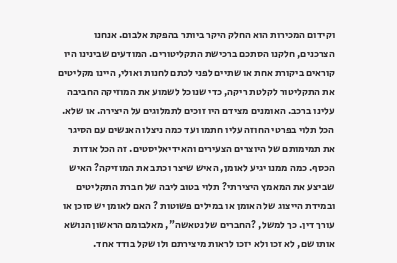וקידום המכירות הוא החלק היקר ביותר בהפקת אלבום. אנחנו הצרכנים, חלקנו הסתכם ברכישת התקליטורים. המודעים שבינינו היו קוראים ביקורת אחת או שתיים לפני לכתם לחנות ואולי, היינו מקליטים את התקליטור לקלטת ריקה, כדי שנוכל לשמוע את המוזיקה החביבה עלינו ברכב. האומנים מצידם היו זוכים לתמלוגים על היצירה. או שלא. הכל תלוי בפרטי החוזה עליו חתמו ועד כמה ניצלו האנשים עם הסיגר את תמימותם של היוצרים הצעירים והאידיאליסטים. זה הכל אודות הכסף. כמה ממנו יגיע לאומן, האיש שיצר וכתב את המוזיקה? האיש שביצע את המאמץ היצירתי? תלוי בטוב ליבה של חברת התקליטים ובמידת הייצוג של האומן או במילים פשוטות ? האם לאומן יש סוכן או עורך דין. כך למשל, ?החברים של נטאשה", מאלבומם הראשון הנושא אותו שם, לא זכו ולא יזכו לראות מיצירתם ולו שקל בודד אחד.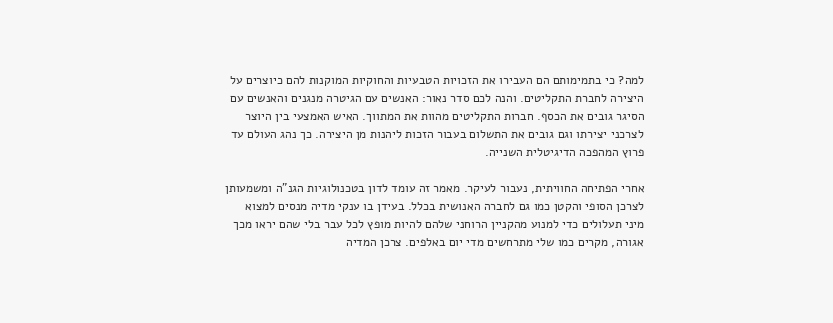למה? כי בתמימותם הם העבירו את הזכויות הטבעיות והחוקיות המוקנות להם כיוצרים על היצירה לחברת התקליטים. והנה לכם סדר נאור: האנשים עם הגיטרה מנגנים והאנשים עם הסיגר גובים את הכסף. חברות התקליטים מהוות את המתווך. האיש האמצעי בין היוצר לצרכני יצירתו וגם גובים את התשלום בעבור הזכות ליהנות מן היצירה. כך נהג העולם עד פרוץ המהפכה הדיגיטלית השנייה.

אחרי הפתיחה החוויתית, נעבור לעיקר. מאמר זה עומד לדון בטכנולוגיות הגנ"ה ומשמעותן לצרכן הסופי והקטן כמו גם לחברה האנושית בכלל. בעידן בו ענקי מדיה מנסים למצוא מיני תעלולים כדי למנוע מהקניין הרוחני שלהם להיות מופץ לכל עבר בלי שהם יראו מכך אגורה, מקרים כמו שלי מתרחשים מדי יום באלפים. צרכן המדיה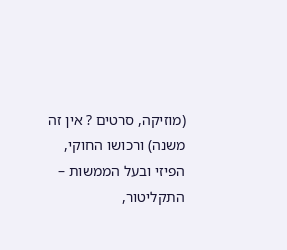(מוזיקה, סרטים ? אין זה משנה) ורכושו החוקי, הפיזי ובעל הממשות – התקליטור,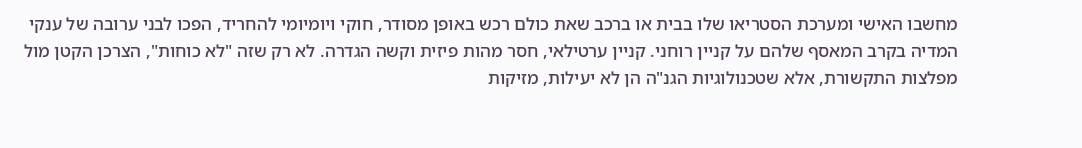מחשבו האישי ומערכת הסטריאו שלו בבית או ברכב שאת כולם רכש באופן מסודר, חוקי ויומיומי להחריד, הפכו לבני ערובה של ענקי המדיה בקרב המאסף שלהם על קניין רוחני. קניין ערטילאי, חסר מהות פיזית וקשה הגדרה. לא רק שזה "לא כוחות", הצרכן הקטן מול מפלצות התקשורת, אלא שטכנולוגיות הגנ"ה הן לא יעילות, מזיקות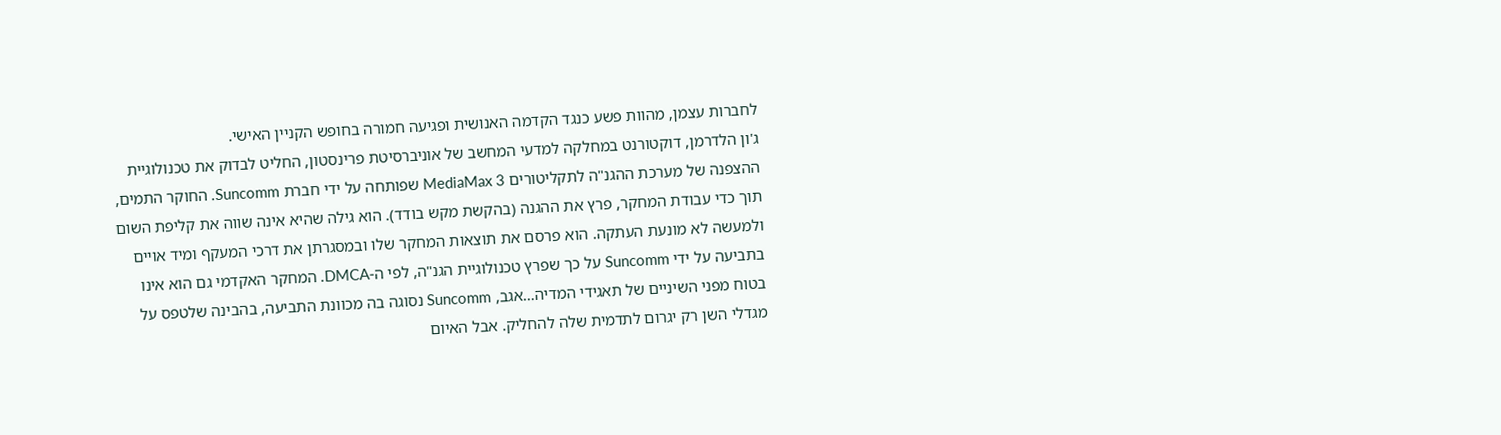לחברות עצמן, מהוות פשע כנגד הקדמה האנושית ופגיעה חמורה בחופש הקניין האישי.
ג'ון הלדרמן, דוקטורנט במחלקה למדעי המחשב של אוניברסיטת פרינסטון, החליט לבדוק את טכנולוגיית ההצפנה של מערכת ההגנ"ה לתקליטורים MediaMax 3 שפותחה על ידי חברת Suncomm. החוקר התמים, תוך כדי עבודת המחקר, פרץ את ההגנה (בהקשת מקש בודד). הוא גילה שהיא אינה שווה את קליפת השום ולמעשה לא מונעת העתקה. הוא פרסם את תוצאות המחקר שלו ובמסגרתן את דרכי המעקף ומיד אויים בתביעה על ידי Suncomm על כך שפרץ טכנולוגיית הגנ"ה, לפי ה-DMCA. המחקר האקדמי גם הוא אינו בטוח מפני השיניים של תאגידי המדיה…אגב, Suncomm נסוגה בה מכוונת התביעה, בהבינה שלטפס על מגדלי השן רק יגרום לתדמית שלה להחליק. אבל האיום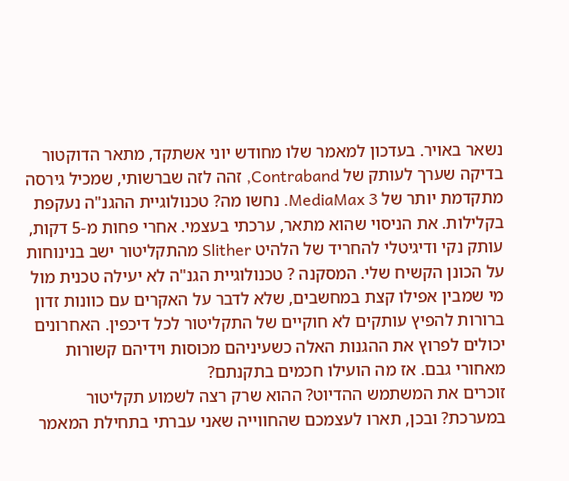נשאר באויר. בעדכון למאמר שלו מחודש יוני אשתקד, מתאר הדוקטור בדיקה שערך לעותק של Contraband, זהה לזה שברשותי, שמכיל גירסה מתקדמת יותר של MediaMax 3. נחשו מה? טכנולוגיית ההגנ"ה נעקפת בקלילות. את הניסוי שהוא מתאר, ערכתי בעצמי. אחרי פחות מ-5 דקות, עותק נקי ודיגיטלי להחריד של הלהיט Slither מהתקליטור ישב בנינוחות על הכונן הקשיח שלי. המסקנה ? טכנולוגיית הגנ"ה לא יעילה טכנית מול מי שמבין אפילו קצת במחשבים, שלא לדבר על האקרים עם כוונות זדון ברורות להפיץ עותקים לא חוקיים של התקליטור לכל דיכפין. האחרונים יכולים לפרוץ את ההגנות האלה כשעיניהם מכוסות וידיהם קשורות מאחורי גבם. אז מה הועילו חכמים בתקנתם?
זוכרים את המשתמש ההדיוט? ההוא שרק רצה לשמוע תקליטור במערכת? ובכן, תארו לעצמכם שהחווייה שאני עברתי בתחילת המאמר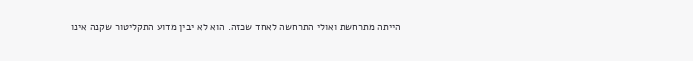הייתה מתרחשת ואולי התרחשה לאחד שכזה. הוא לא יבין מדוע התקליטור שקנה אינו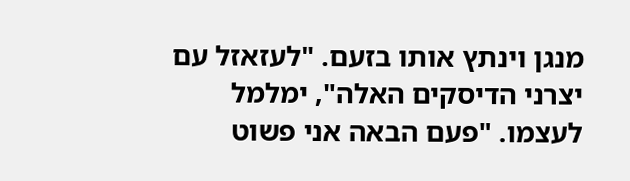מנגן וינתץ אותו בזעם. "לעזאזל עם יצרני הדיסקים האלה", ימלמל לעצמו. "פעם הבאה אני פשוט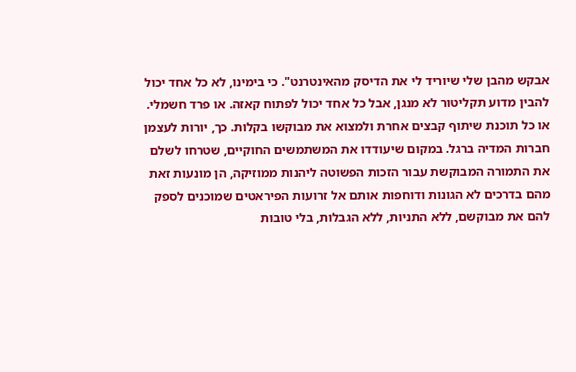אבקש מהבן שלי שיוריד לי את הדיסק מהאינטרנט". כי בימינו, לא כל אחד יכול להבין מדוע תקליטור לא מנגן, אבל כל אחד יכול לפתוח קאזה. או פרד חשמלי. או כל תוכנת שיתוף קבצים אחרת ולמצוא את מבוקשו בקלות. כך, יורות לעצמן חברות המדיה ברגל. במקום שיעודדו את המשתמשים החוקיים, שטרחו לשלם את התמורה המבוקשת עבור הזכות הפשוטה ליהנות ממוזיקה, הן מונעות זאת מהם בדרכים לא הגונות ודוחפות אותם אל זרועות הפיראטים שמוכנים לספק להם את מבוקשם, ללא התניות, ללא הגבלות, בלי טובות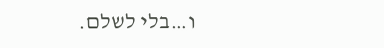ו…בלי לשלם.